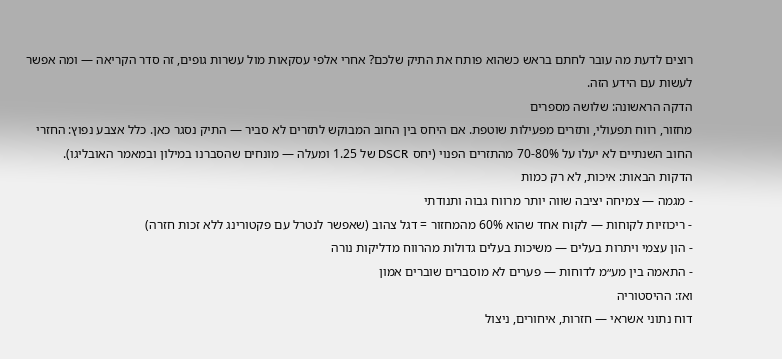רוצים לדעת מה עובר לחתם בראש כשהוא פותח את התיק שלכם? אחרי אלפי עסקאות מול עשרות גופים, זה סדר הקריאה — ומה אפשר לעשות עם הידע הזה.
הדקה הראשונה: שלושה מספרים
מחזור, רווח תפעולי, ותזרים מפעילות שוטפת. אם היחס בין החוב המבוקש לתזרים לא סביר — התיק נסגר כאן. כלל אצבע נפוץ: החזרי החוב השנתיים לא יעלו על 70-80% מהתזרים הפנוי (יחס DSCR של 1.25 ומעלה — מונחים שהסברנו במילון ובמאמר האובליגו).
הדקות הבאות: איכות, לא רק כמות
- מגמה — צמיחה יציבה שווה יותר מרווח גבוה ותנודתי
- ריכוזיות לקוחות — לקוח אחד שהוא 60% מהמחזור = דגל צהוב (שאפשר לנטרל עם פקטורינג ללא זכות חזרה)
- הון עצמי ויתרות בעלים — משיכות בעלים גדולות מהרווח מדליקות נורה
- התאמה בין מע״מ לדוחות — פערים לא מוסברים שוברים אמון
ואז: ההיסטוריה
דוח נתוני אשראי — חזרות, איחורים, ניצול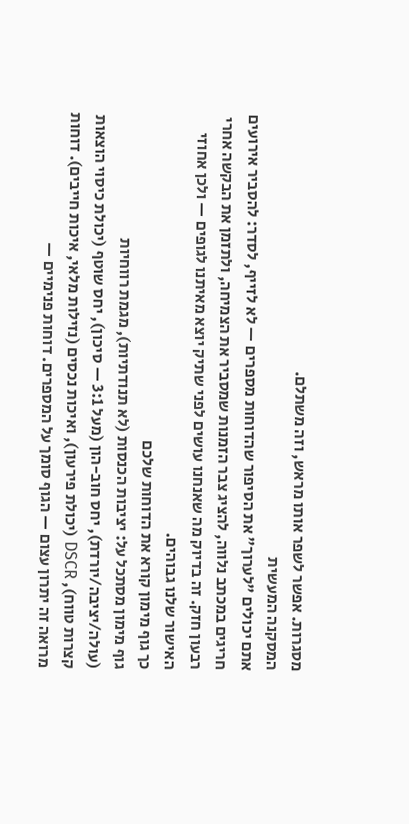מסגרות. אפשר לשפר אותו מראש, וזה משתלם.
המסקנה המעשית
אתם יכולים "לערוך" את הסיפור שהדוחות מספרים — לא לזייף, לסדר: להסביר אירועים חריגים במכתב נלווה, להציג צבר הזמנות שמסביר את הצמיחה, ולתזמן את הבקשה אחרי רבעון חזק. זה בדיוק מה שאנחנו עושים לפני שתיק יוצא מאיתנו לגופים — ולכן אחוזי האישור שלנו גבוהים.
כך גוף מימון קורא את הדוחות שלכם
גוף מימון מסתכל על: יציבות הכנסות (לא תנודתיות), מגמת רווחיות (עולה/יציבה/יורדת), יחס חוב-הון (מעל 3:1 — סיכון), יחס שוטף (יכולת כיסוי הוצאות קצרות טווח), DSCR (יכולת פירעון), ואיכות נכסים (נזילות מלאי, איכות חייבים). דוחות מרואה זה יתרון עצום — הגוף סומך על המספרים. דוחות פנימיים —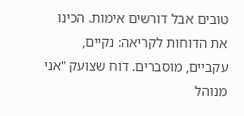טובים אבל דורשים אימות. הכינו את הדוחות לקריאה: נקיים, עקביים, מוסברים. דוח שצועק "אני מנוהל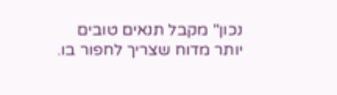נכון" מקבל תנאים טובים יותר מדוח שצריך לחפור בו.